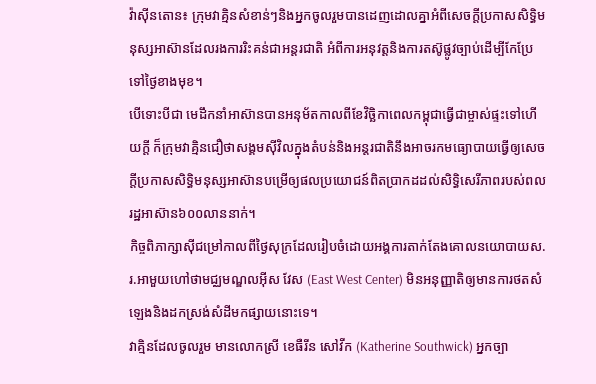វ៉ាស៊ីនតោន៖ ក្រុមវាគ្មិនសំខាន់ៗនិងអ្នកចូលរួមបានដេញដោលគ្នាអំពីសេចក្តីប្រកាសសិទ្ធិមនុស្សអាស៊ានដែលរងការរិះគន់ជាអន្តរជាតិ អំពីការអនុវត្តនិងការតស៊ូផ្លូវច្បាប់ដើម្បីកែប្រែទៅថ្ងៃខាងមុខ។
បើទោះបីជា មេដឹកនាំអាស៊ានបានអនុម័តកាលពីខែវិច្ឆិកាពេលកម្ពុជាធ្វើជាម្ចាស់ផ្ទះទៅហើយក្តី ក៏ក្រុមវាគ្មិនជឿថាសង្គមស៊ីវិលក្នុងតំបន់និងអន្តរជាតិនឹងអាចរកមធ្យោបាយធ្វើឲ្យសេចក្តីប្រកាសសិទ្ធិមនុស្សអាស៊ានបម្រើឲ្យផលប្រយោជន៍ពិតប្រាកដដល់សិទ្ធិសេរីភាពរបស់ពលរដ្ឋអាស៊ាន៦០០លាននាក់។
កិច្ចពិភាក្សាស៊ីជម្រៅកាលពីថ្ងៃសុក្រដែលរៀបចំដោយអង្គការតាក់តែងគោលនយោបាយស.រ.អាមួយហៅថាមជ្ឈមណ្ឌលអ៊ីស វែស (East West Center) មិនអនុញ្ញាតិឲ្យមានការថតសំឡេងនិងដកស្រង់សំដីមកផ្សាយនោះទេ។
វាគ្មិនដែលចូលរួម មានលោកស្រី ខេធឺរីន សៅវីក (Katherine Southwick) អ្នកច្បា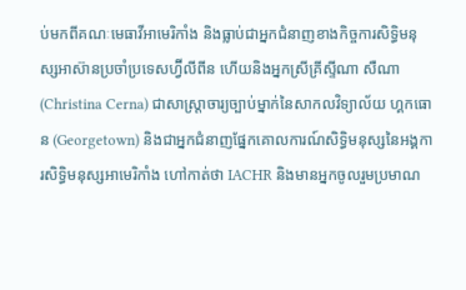ប់មកពីគណៈមេធាវីអាមេរិកាំង និងធ្លាប់ជាអ្នកជំនាញខាងកិច្ចការសិទ្ធិមនុស្សអាស៊ានប្រចាំប្រទេសហ្វ៊ីលីពីន ហើយនិងអ្នកស្រីគ្រីស្ទីណា សឺណា (Christina Cerna) ជាសាស្ត្រាចារ្យច្បាប់ម្នាក់នៃសាកលវិទ្យាល័យ ហ្គកធោន (Georgetown) និងជាអ្នកជំនាញផ្នែកគោលការណ៍សិទ្ធិមនុស្សនៃអង្គការសិទ្ធិមនុស្សអាមេរិកាំង ហៅកាត់ថា IACHR និងមានអ្នកចូលរួមប្រមាណ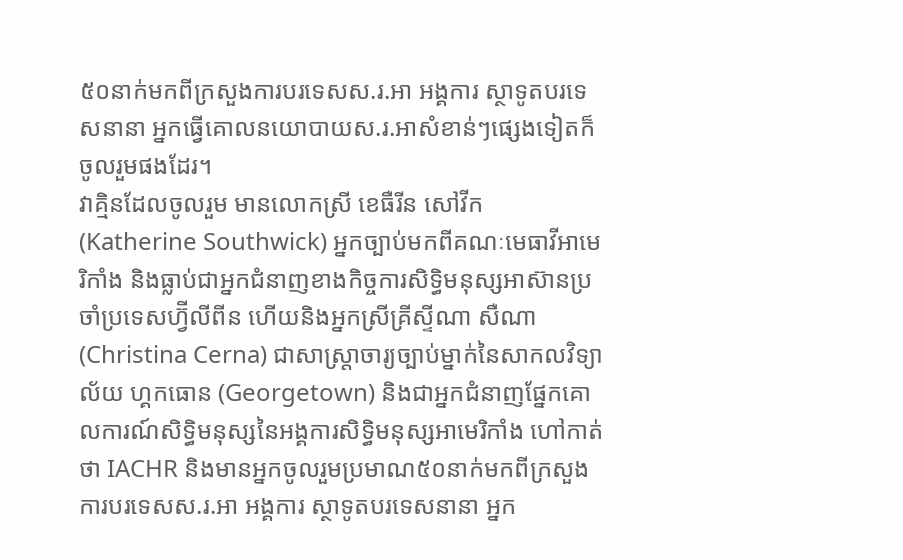៥០នាក់មកពីក្រសួងការបរទេសស.រ.អា អង្គការ ស្ថាទូតបរទេសនានា អ្នកធ្វើគោលនយោបាយស.រ.អាសំខាន់ៗផ្សេងទៀតក៏ចូលរួមផងដែរ។
វាគ្មិនដែលចូលរួម មានលោកស្រី ខេធឺរីន សៅវីក (Katherine Southwick) អ្នកច្បាប់មកពីគណៈមេធាវីអាមេរិកាំង និងធ្លាប់ជាអ្នកជំនាញខាងកិច្ចការសិទ្ធិមនុស្សអាស៊ានប្រចាំប្រទេសហ្វ៊ីលីពីន ហើយនិងអ្នកស្រីគ្រីស្ទីណា សឺណា (Christina Cerna) ជាសាស្ត្រាចារ្យច្បាប់ម្នាក់នៃសាកលវិទ្យាល័យ ហ្គកធោន (Georgetown) និងជាអ្នកជំនាញផ្នែកគោលការណ៍សិទ្ធិមនុស្សនៃអង្គការសិទ្ធិមនុស្សអាមេរិកាំង ហៅកាត់ថា IACHR និងមានអ្នកចូលរួមប្រមាណ៥០នាក់មកពីក្រសួងការបរទេសស.រ.អា អង្គការ ស្ថាទូតបរទេសនានា អ្នក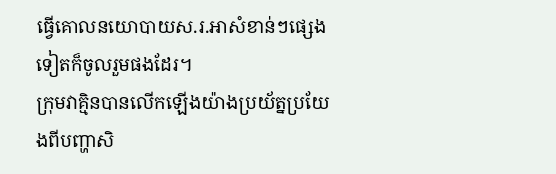ធ្វើគោលនយោបាយស.រ.អាសំខាន់ៗផ្សេងទៀតក៏ចូលរួមផងដែរ។
ក្រុមវាគ្មិនបានលើកឡើងយ៉ាងប្រយ័ត្នប្រយែងពីបញ្ហាសិ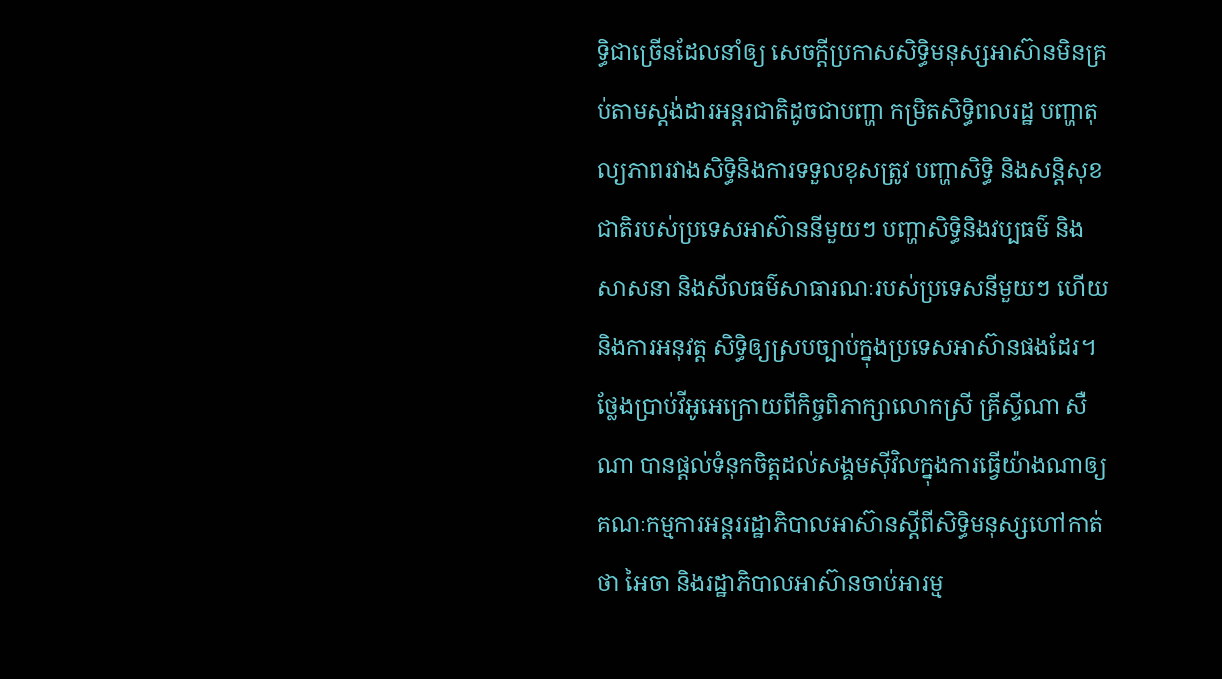ទ្ធិជាច្រើនដែលនាំឲ្យ សេចក្តីប្រកាសសិទ្ធិមនុស្សអាស៊ានមិនគ្រប់តាមស្តង់ដារអន្តរជាតិដូចជាបញ្ហា កម្រិតសិទ្ធិពលរដ្ឋ បញ្ហាតុល្យភាពរវាងសិទ្ធិនិងការទទួលខុសត្រូវ បញ្ហាសិទ្ធិ និងសន្តិសុខជាតិរបស់ប្រទេសអាស៊ាននីមួយៗ បញ្ហាសិទ្ធិនិងវប្បធម៌ និង សាសនា និងសីលធម៌សាធារណៈរបស់ប្រទេសនីមួយៗ ហើយនិងការអនុវត្ត សិទ្ធិឲ្យស្របច្បាប់ក្នុងប្រទេសអាស៊ានផងដែរ។
ថ្លែងប្រាប់វីអូអេក្រោយពីកិច្ចពិភាក្សាលោកស្រី គ្រីស្ទីណា សឺណា បានផ្តល់ទំនុកចិត្តដល់សង្គមស៊ីវិលក្នុងការធ្វើយ៉ាងណាឲ្យគណៈកម្មការអន្តររដ្ឋាភិបាលអាស៊ានស្តីពីសិទ្ធិមនុស្សហៅកាត់ថា អៃចា និងរដ្ឋាភិបាលអាស៊ានចាប់អារម្ម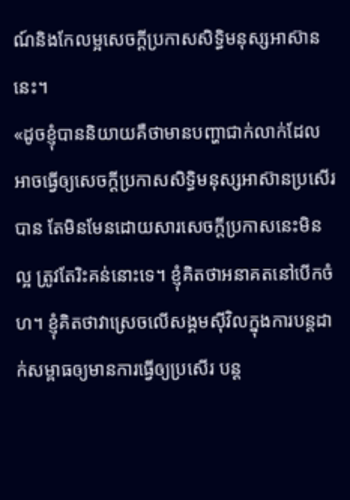ណ៍និងកែលម្អសេចក្តីប្រកាសសិទ្ធិមនុស្សអាស៊ាននេះ។
«ដូចខ្ញុំបាននិយាយគឺថាមានបញ្ហាជាក់លាក់ដែលអាចធ្វើឲ្យសេចក្តីប្រកាសសិទ្ធិមនុស្សអាស៊ានប្រសើរបាន តែមិនមែនដោយសារសេចក្តីប្រកាសនេះមិនល្អ ត្រូវតែរិះគន់នោះទេ។ ខ្ញុំគិតថាអនាគតនៅបើកចំហ។ ខ្ញុំគិតថាវាស្រេចលើសង្គមស៊ីវិលក្នុងការបន្តដាក់សម្ពាធឲ្យមានការធ្វើឲ្យប្រសើរ បន្ត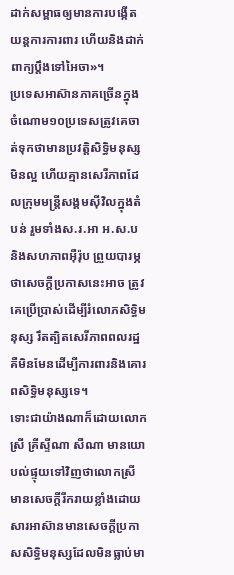ដាក់សម្ពាធឲ្យមានការបង្កើតយន្តការការពារ ហើយនិងដាក់ពាក្យប្តឹងទៅអៃចា»។
ប្រទេសអាស៊ានភាគច្រើនក្នុងចំណោម១០ប្រទេសត្រូវគេចាត់ទុកថាមានប្រវត្តិសិទ្ធិមនុស្សមិនល្អ ហើយគ្មានសេរីភាពដែលក្រុមមន្ត្រីសង្គមស៊ីវិលក្នុងតំបន់ រួមទាំងស.រ.អា អ.ស.ប និងសហភាពអ៊ឺរ៉ុប ព្រួយបារម្ភថាសេចក្តីប្រកាសនេះអាច ត្រូវគេប្រើប្រាស់ដើម្បីរំលោភសិទ្ធិមនុស្ស រឹតត្បិតសេរីភាពពលរដ្ឋគឺមិនមែនដើម្បីការពារនិងគោរពសិទ្ធិមនុស្សទេ។
ទោះជាយ៉ាងណាក៏ដោយលោកស្រី គ្រីស្ទីណា សឺណា មានយោបល់ផ្ទុយទៅវិញថាលោកស្រីមានសេចក្តីរីករាយខ្លាំងដោយសារអាស៊ានមានសេចក្តីប្រកាសសិទ្ធិមនុស្សដែលមិនធ្លាប់មា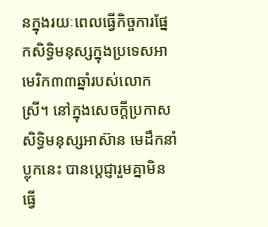នក្នុងរយៈពេលធ្វើកិច្ចការផ្នែកសិទ្ធិមនុស្សក្នុងប្រទេសអាមេរិក៣៣ឆ្នាំរបស់លោកស្រី។ នៅក្នុងសេចក្តីប្រកាសសិទ្ធិមនុស្សអាស៊ាន មេដឹកនាំប្លុកនេះ បានប្តេជ្ញារួមគ្នាមិនធ្វើ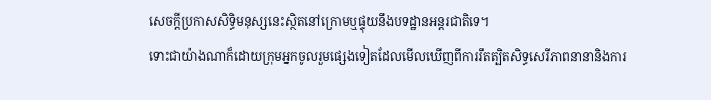សេចក្តីប្រកាសសិទ្ធិមនុស្សនេះស្ថិតនៅក្រោមឬផ្ទុយនឹងបទដ្ឋានអន្តរជាតិទេ។
ទោះជាយ៉ាងណាក៏ដោយក្រុមអ្នកចូលរួមផ្សេងទៀតដែលមើលឃើញពីការរឹតត្បិតសិទ្ធសេរីភាពនានានិងការ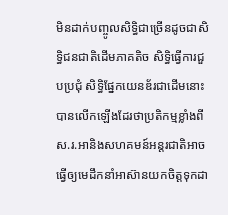មិនដាក់បញ្ចូលសិទ្ធិជាច្រើនដូចជាសិទ្ធិជនជាតិដើមភាគតិច សិទ្ធិធ្វើការជួបប្រជុំ សិទ្ធិផ្នែកយេនឌ័រជាដើមនោះ បានលើកឡើងដែរថាប្រតិកម្មខ្លាំងពីស.រ.អានិងសហគមន៍អន្តរជាតិអាចធ្វើឲ្យមេដឹកនាំអាស៊ានយកចិត្តទុកដា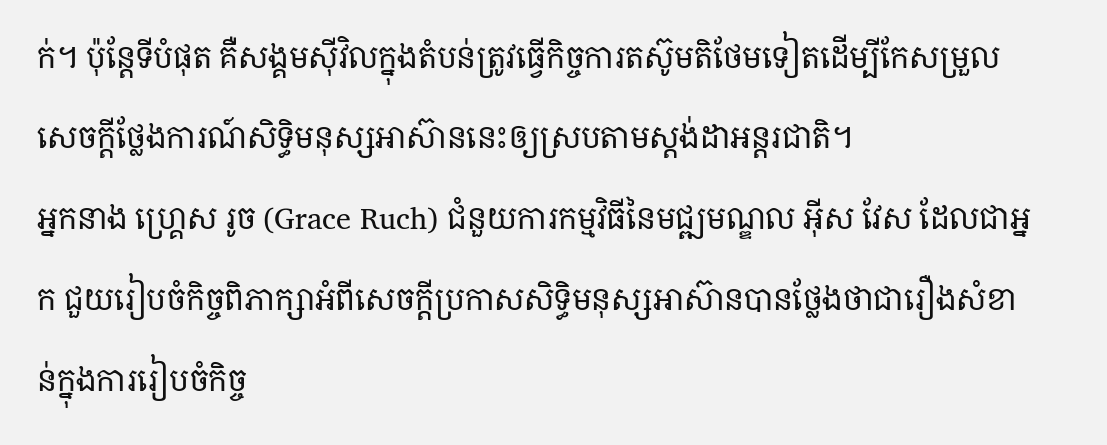ក់។ ប៉ុន្តែទីបំផុត គឺសង្គមស៊ីវិលក្នុងតំបន់ត្រូវធ្វើកិច្ចការតស៊ូមតិថែមទៀតដើម្បីកែសម្រួលសេចក្តីថ្លែងការណ៍សិទ្ធិមនុស្សអាស៊ាននេះឲ្យស្របតាមស្តង់ដាអន្តរជាតិ។
អ្នកនាង ហ្គ្រេស រូច (Grace Ruch) ជំនួយការកម្មវិធីនៃមជ្ឍមណ្ឌល អ៊ីស វែស ដែលជាអ្នក ជួយរៀបចំកិច្ចពិភាក្សាអំពីសេចក្តីប្រកាសសិទ្ធិមនុស្សអាស៊ានបានថ្លែងថាជារឿងសំខាន់ក្នុងការរៀបចំកិច្ច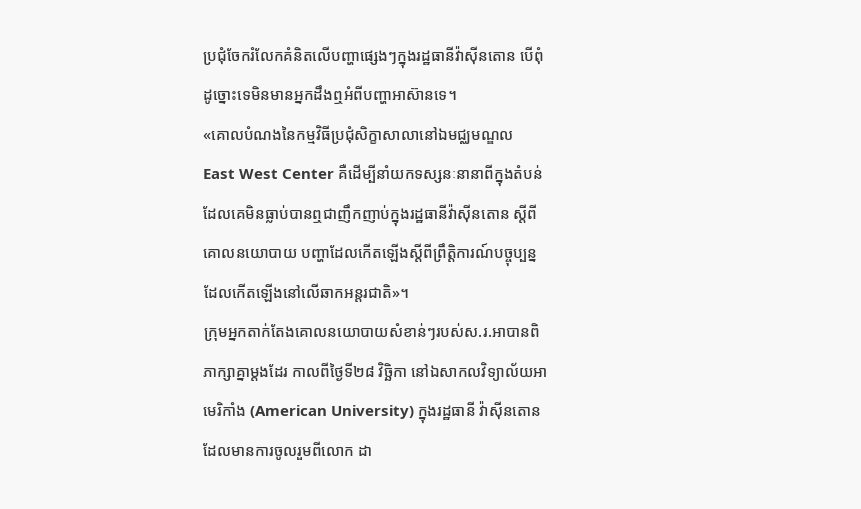ប្រជុំចែករំលែកគំនិតលើបញ្ហាផ្សេងៗក្នុងរដ្ឋធានីវ៉ាស៊ីនតោន បើពុំដូច្នោះទេមិនមានអ្នកដឹងឮអំពីបញ្ហាអាស៊ានទេ។
«គោលបំណងនៃកម្មវិធីប្រជុំសិក្ខាសាលានៅឯមជ្ឈមណ្ឌល East West Center គឺដើម្បីនាំយកទស្សនៈនានាពីក្នុងតំបន់ ដែលគេមិនធ្លាប់បានឮជាញឹកញាប់ក្នុងរដ្ឋធានីវ៉ាស៊ីនតោន ស្តីពីគោលនយោបាយ បញ្ហាដែលកើតឡើងស្តីពីព្រឹត្តិការណ៍បច្ចុប្បន្នដែលកើតឡើងនៅលើឆាកអន្តរជាតិ»។
ក្រុមអ្នកតាក់តែងគោលនយោបាយសំខាន់ៗរបស់ស.រ.អាបានពិភាក្សាគ្នាម្តងដែរ កាលពីថ្ងៃទី២៨ វិច្ឆិកា នៅឯសាកលវិទ្យាល័យអាមេរិកាំង (American University) ក្នុងរដ្ឋធានី វ៉ាស៊ីនតោន ដែលមានការចូលរួមពីលោក ដា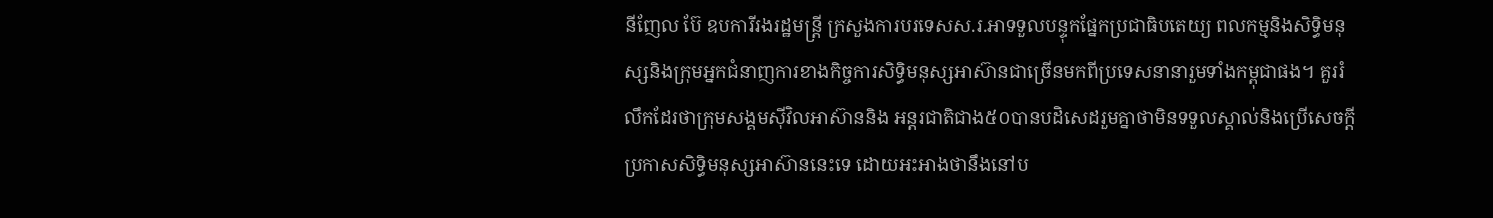នីញែល ប៊ែ ឧបការីរងរដ្ឋមន្ត្រី ក្រសួងការបរទេសស.រ.អាទទួលបន្ទុកផ្នែកប្រជាធិបតេយ្យ ពលកម្មនិងសិទ្ធិមនុស្សនិងក្រុមអ្នកជំនាញការខាងកិច្ចការសិទ្ធិមនុស្សអាស៊ានជាច្រើនមកពីប្រទេសនានារួមទាំងកម្ពុជាផង។ គួររំលឹកដែរថាក្រុមសង្គមស៊ីវិលអាស៊ាននិង អន្តរជាតិជាង៥០បានបដិសេដរួមគ្នាថាមិនទទួលស្គាល់និងប្រើសេចក្តីប្រកាសសិទ្ធិមនុស្សអាស៊ាននេះទេ ដោយអះអាងថានឹងនៅប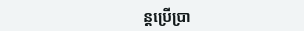ន្តប្រើប្រា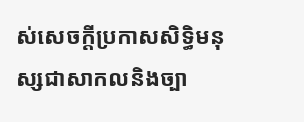ស់សេចក្តីប្រកាសសិទ្ធិមនុស្សជាសាកលនិងច្បា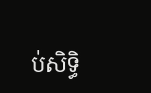ប់សិទ្ធិ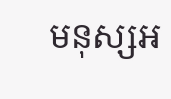មនុស្សអ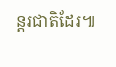ន្តរជាតិដែរ៕